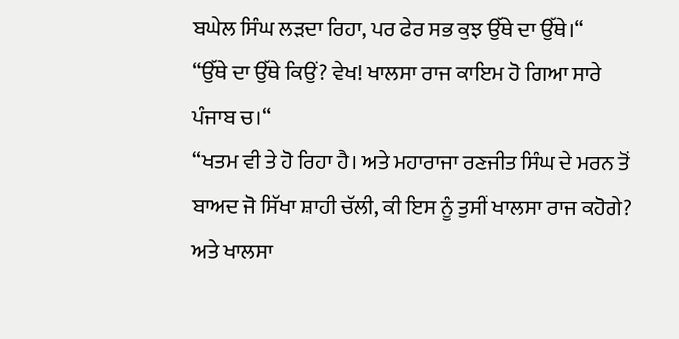ਬਘੇਲ ਸਿੰਘ ਲੜਦਾ ਰਿਹਾ, ਪਰ ਫੇਰ ਸਭ ਕੁਝ ਉੱਥੇ ਦਾ ਉੱਥੇ।“
“ਉੱਥੇ ਦਾ ਉੱਥੇ ਕਿਉਂ? ਵੇਖ! ਖਾਲਸਾ ਰਾਜ ਕਾਇਮ ਹੋ ਗਿਆ ਸਾਰੇ ਪੰਜਾਬ ਚ।“
“ਖਤਮ ਵੀ ਤੇ ਹੋ ਰਿਹਾ ਹੈ। ਅਤੇ ਮਹਾਰਾਜਾ ਰਣਜੀਤ ਸਿੰਘ ਦੇ ਮਰਨ ਤੋਂ ਬਾਅਦ ਜੋ ਸਿੱਖਾ ਸ਼ਾਹੀ ਚੱਲੀ, ਕੀ ਇਸ ਨੂੰ ਤੁਸੀਂ ਖਾਲਸਾ ਰਾਜ ਕਹੋਗੇ? ਅਤੇ ਖਾਲਸਾ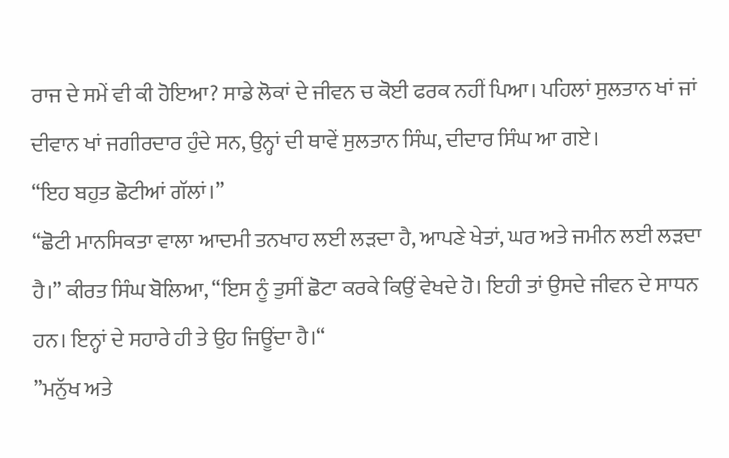ਰਾਜ ਦੇ ਸਮੇਂ ਵੀ ਕੀ ਹੋਇਆ? ਸਾਡੇ ਲੋਕਾਂ ਦੇ ਜੀਵਨ ਚ ਕੋਈ ਫਰਕ ਨਹੀਂ ਪਿਆ। ਪਹਿਲਾਂ ਸੁਲਤਾਨ ਖਾਂ ਜਾਂ ਦੀਵਾਨ ਖਾਂ ਜਗੀਰਦਾਰ ਹੁੰਦੇ ਸਨ, ਉਨ੍ਹਾਂ ਦੀ ਥਾਵੇਂ ਸੁਲਤਾਨ ਸਿੰਘ, ਦੀਦਾਰ ਸਿੰਘ ਆ ਗਏ।
“ਇਹ ਬਹੁਤ ਛੋਟੀਆਂ ਗੱਲਾਂ।”
“ਛੋਟੀ ਮਾਨਸਿਕਤਾ ਵਾਲਾ ਆਦਮੀ ਤਨਖਾਹ ਲਈ ਲੜਦਾ ਹੈ, ਆਪਣੇ ਖੇਤਾਂ, ਘਰ ਅਤੇ ਜਮੀਨ ਲਈ ਲੜਦਾ ਹੈ।” ਕੀਰਤ ਸਿੰਘ ਬੋਲਿਆ, “ਇਸ ਨੂੰ ਤੁਸੀਂ ਛੋਟਾ ਕਰਕੇ ਕਿਉਂ ਵੇਖਦੇ ਹੋ। ਇਹੀ ਤਾਂ ਉਸਦੇ ਜੀਵਨ ਦੇ ਸਾਧਨ ਹਨ। ਇਨ੍ਹਾਂ ਦੇ ਸਹਾਰੇ ਹੀ ਤੇ ਉਹ ਜਿਊਂਦਾ ਹੈ।“
”ਮਨੁੱਖ ਅਤੇ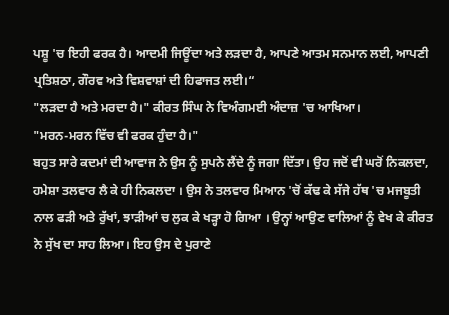ਪਸ਼ੂ 'ਚ ਇਹੀ ਫਰਕ ਹੈ। ਆਦਮੀ ਜਿਊਂਦਾ ਅਤੇ ਲੜਦਾ ਹੈ, ਆਪਣੇ ਆਤਮ ਸਨਮਾਨ ਲਈ, ਆਪਣੀ ਪ੍ਰਤਿਸ਼ਠਾ, ਗੌਰਵ ਅਤੇ ਵਿਸ਼ਵਾਸ਼ਾਂ ਦੀ ਹਿਫਾਜਤ ਲਈ।“
"ਲੜਦਾ ਹੈ ਅਤੇ ਮਰਦਾ ਹੈ।" ਕੀਰਤ ਸਿੰਘ ਨੇ ਵਿਅੰਗਮਈ ਅੰਦਾਜ਼ 'ਚ ਆਖਿਆ।
"ਮਰਨ-ਮਰਨ ਵਿੱਚ ਵੀ ਫਰਕ ਹੁੰਦਾ ਹੈ।"
ਬਹੁਤ ਸਾਰੇ ਕਦਮਾਂ ਦੀ ਆਵਾਜ ਨੇ ਉਸ ਨੂੰ ਸੁਪਨੇ ਲੈਂਦੇ ਨੂੰ ਜਗਾ ਦਿੱਤਾ। ਉਹ ਜਦੋਂ ਵੀ ਘਰੋਂ ਨਿਕਲਦਾ, ਹਮੇਸ਼ਾ ਤਲਵਾਰ ਲੈ ਕੇ ਹੀ ਨਿਕਲਦਾ । ਉਸ ਨੇ ਤਲਵਾਰ ਮਿਆਨ 'ਚੋਂ ਕੱਢ ਕੇ ਸੱਜੇ ਹੱਥ 'ਚ ਮਜਬੂਤੀ ਨਾਲ ਫੜੀ ਅਤੇ ਰੁੱਖਾਂ, ਝਾੜੀਆਂ ਚ ਲੁਕ ਕੇ ਖੜ੍ਹਾ ਹੋ ਗਿਆ । ਉਨ੍ਹਾਂ ਆਉਣ ਵਾਲਿਆਂ ਨੂੰ ਵੇਖ ਕੇ ਕੀਰਤ ਨੇ ਸੁੱਖ ਦਾ ਸਾਹ ਲਿਆ। ਇਹ ਉਸ ਦੇ ਪੁਰਾਣੇ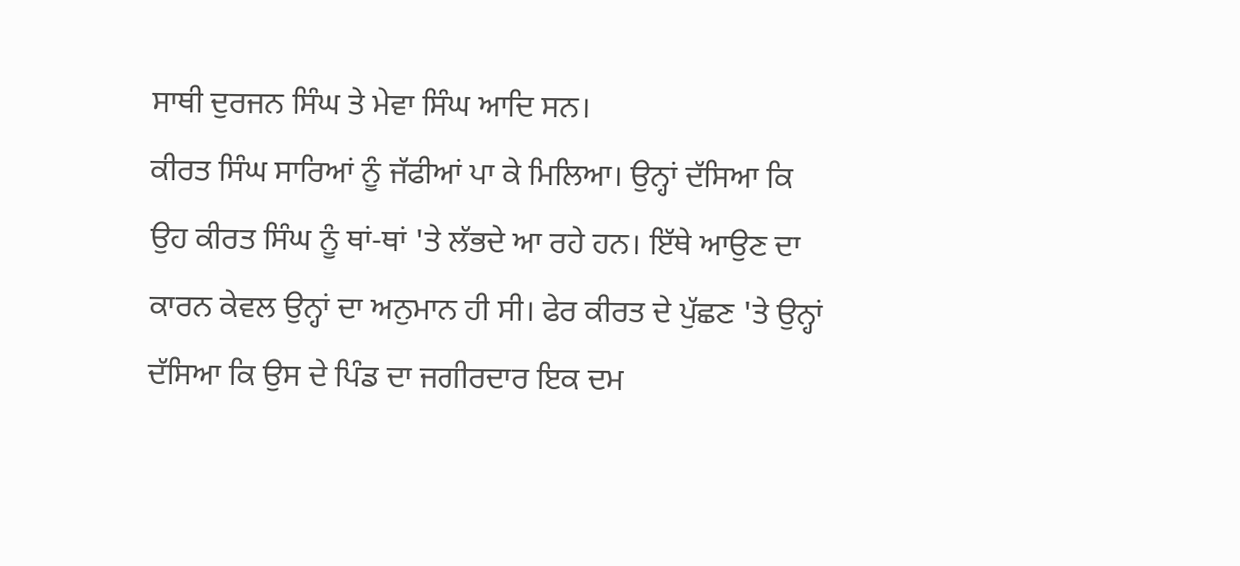ਸਾਥੀ ਦੁਰਜਨ ਸਿੰਘ ਤੇ ਮੇਵਾ ਸਿੰਘ ਆਦਿ ਸਨ।
ਕੀਰਤ ਸਿੰਘ ਸਾਰਿਆਂ ਨੂੰ ਜੱਫੀਆਂ ਪਾ ਕੇ ਮਿਲਿਆ। ਉਨ੍ਹਾਂ ਦੱਸਿਆ ਕਿ ਉਹ ਕੀਰਤ ਸਿੰਘ ਨੂੰ ਥਾਂ-ਥਾਂ 'ਤੇ ਲੱਭਦੇ ਆ ਰਹੇ ਹਨ। ਇੱਥੇ ਆਉਣ ਦਾ ਕਾਰਨ ਕੇਵਲ ਉਨ੍ਹਾਂ ਦਾ ਅਨੁਮਾਨ ਹੀ ਸੀ। ਫੇਰ ਕੀਰਤ ਦੇ ਪੁੱਛਣ 'ਤੇ ਉਨ੍ਹਾਂ ਦੱਸਿਆ ਕਿ ਉਸ ਦੇ ਪਿੰਡ ਦਾ ਜਗੀਰਦਾਰ ਇਕ ਦਮ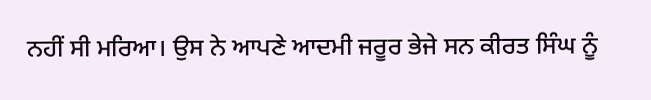ਨਹੀਂ ਸੀ ਮਰਿਆ। ਉਸ ਨੇ ਆਪਣੇ ਆਦਮੀ ਜਰੂਰ ਭੇਜੇ ਸਨ ਕੀਰਤ ਸਿੰਘ ਨੂੰ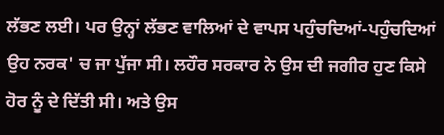ਲੱਭਣ ਲਈ। ਪਰ ਉਨ੍ਹਾਂ ਲੱਭਣ ਵਾਲਿਆਂ ਦੇ ਵਾਪਸ ਪਹੁੰਚਦਿਆਂ-ਪਹੁੰਚਦਿਆਂ ਉਹ ਨਰਕ' ਚ ਜਾ ਪੁੱਜਾ ਸੀ। ਲਹੌਰ ਸਰਕਾਰ ਨੇ ਉਸ ਦੀ ਜਗੀਰ ਹੁਣ ਕਿਸੇ ਹੋਰ ਨੂੰ ਦੇ ਦਿੱਤੀ ਸੀ। ਅਤੇ ਉਸ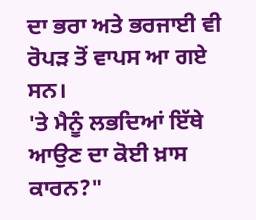ਦਾ ਭਰਾ ਅਤੇ ਭਰਜਾਈ ਵੀ ਰੋਪੜ ਤੋਂ ਵਾਪਸ ਆ ਗਏ ਸਨ।
'ਤੇ ਮੈਨੂੰ ਲਭਦਿਆਂ ਇੱਥੇ ਆਉਣ ਦਾ ਕੋਈ ਖ਼ਾਸ ਕਾਰਨ?"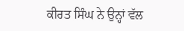ਕੀਰਤ ਸਿੰਘ ਨੇ ਉਨ੍ਹਾਂ ਵੱਲ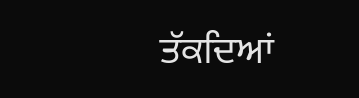ਤੱਕਦਿਆਂ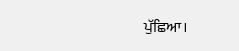ਪੁੱਛਿਆ।